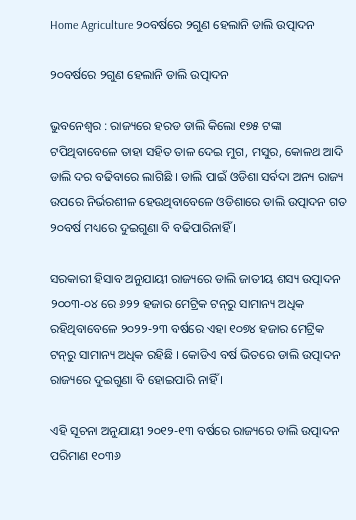Home Agriculture ୨୦ବର୍ଷରେ ୨ଗୁଣ ହେଲାନି ଡାଲି ଉତ୍ପାଦନ

୨୦ବର୍ଷରେ ୨ଗୁଣ ହେଲାନି ଡାଲି ଉତ୍ପାଦନ

ଭୁବନେଶ୍ୱର : ରାଜ୍ୟରେ ହରଡ ଡାଲି କିଲୋ ୧୭୫ ଟଙ୍କା ଟପିଥିବାବେଳେ ତାହା ସହିତ ତାଳ ଦେଇ ମୁଗ, ମସୁର, କୋଳଥ ଆଦି ଡାଲି ଦର ବଢିବାରେ ଲାଗିଛି । ଡାଲି ପାଇଁ ଓଡିଶା ସର୍ବଦା ଅନ୍ୟ ରାଜ୍ୟ ଉପରେ ନିର୍ଭରଶୀଳ ହେଉଥିବାବେଳେ ଓଡିଶାରେ ଡାଲି ଉତ୍ପାଦନ ଗତ ୨୦ବର୍ଷ ମଧ୍ୟରେ ଦୁଇଗୁଣା ବି ବଢିପାରିନାହିଁ ।

ସରକାରୀ ହିସାବ ଅନୁଯାୟୀ ରାଜ୍ୟରେ ଡାଲି ଜାତୀୟ ଶସ୍ୟ ଉତ୍ପାଦନ ୨୦୦୩-୦୪ ରେ ୬୨୨ ହଜାର ମେଟ୍ରିକ ଟନ୍‍ରୁ ସାମାନ୍ୟ ଅଧିକ ରହିଥିବାବେଳେ ୨୦୨୨-୨୩ ବର୍ଷରେ ଏହା ୧୦୭୪ ହଜାର ମେଟ୍ରିକ ଟନ୍‍ରୁ ସାମାନ୍ୟ ଅଧିକ ରହିଛି । କୋଡିଏ ବର୍ଷ ଭିତରେ ଡାଲି ଉତ୍ପାଦନ ରାଜ୍ୟରେ ଦୁଇଗୁଣା ବି ହୋଇପାରି ନାହିଁ ।

ଏହି ସୂଚନା ଅନୁଯାୟୀ ୨୦୧୨-୧୩ ବର୍ଷରେ ରାଜ୍ୟରେ ଡାଲି ଉତ୍ପାଦନ ପରିମାଣ ୧୦୩୬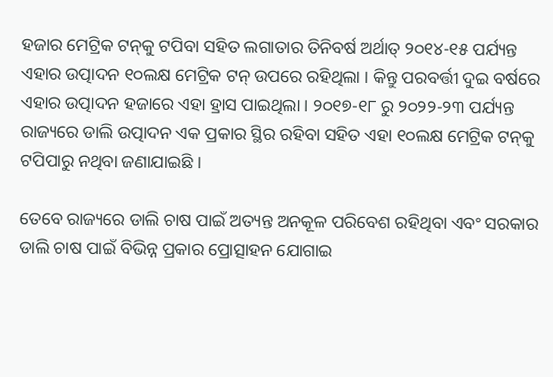ହଜାର ମେଟ୍ରିକ ଟନ୍‍କୁ ଟପିବା ସହିତ ଲଗାତାର ତିନିବର୍ଷ ଅର୍ଥାତ୍‍ ୨୦୧୪-୧୫ ପର୍ଯ୍ୟନ୍ତ ଏହାର ଉତ୍ପାଦନ ୧୦ଲକ୍ଷ ମେଟ୍ରିକ ଟନ୍‍ ଉପରେ ରହିଥିଲା । କିନ୍ତୁ ପରବର୍ତ୍ତୀ ଦୁଇ ବର୍ଷରେ ଏହାର ଉତ୍ପାଦନ ହଜାରେ ଏହା ହ୍ରାସ ପାଇଥିଲା । ୨୦୧୭-୧୮ ରୁ ୨୦୨୨-୨୩ ପର୍ଯ୍ୟନ୍ତ ରାଜ୍ୟରେ ଡାଲି ଉତ୍ପାଦନ ଏକ ପ୍ରକାର ସ୍ଥିର ରହିବା ସହିତ ଏହା ୧୦ଲକ୍ଷ ମେଟ୍ରିକ ଟନ୍‍କୁ ଟପିପାରୁ ନଥିବା ଜଣାଯାଇଛି ।

ତେବେ ରାଜ୍ୟରେ ଡାଲି ଚାଷ ପାଇଁ ଅତ୍ୟନ୍ତ ଅନକୂଳ ପରିବେଶ ରହିଥିବା ଏବଂ ସରକାର ଡାଲି ଚାଷ ପାଇଁ ବିଭିନ୍ନ ପ୍ରକାର ପ୍ରୋତ୍ସାହନ ଯୋଗାଇ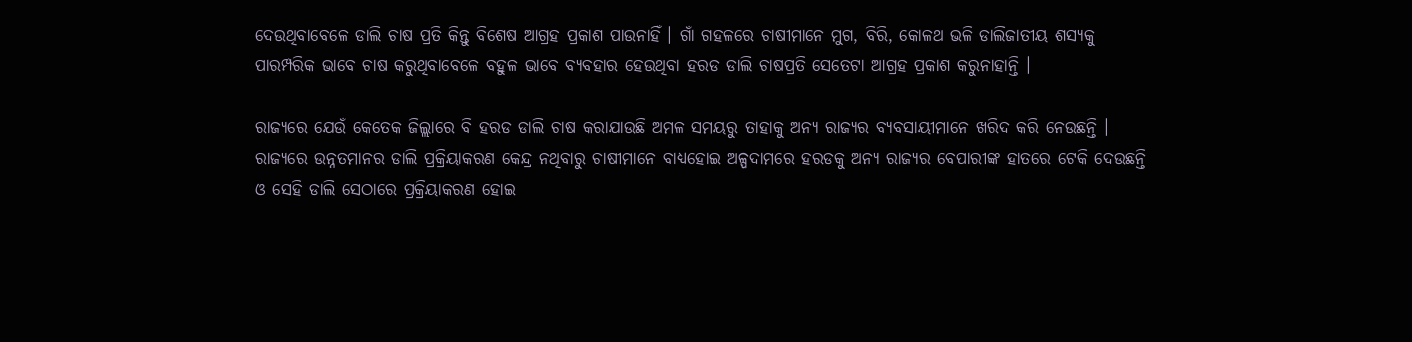ଦେଉଥିବାବେଳେ ଡାଲି ଚାଷ ପ୍ରତି କିନ୍ତୁ ବିଶେଷ ଆଗ୍ରହ ପ୍ରକାଶ ପାଉନାହିଁ । ଗାଁ ଗହଳରେ ଚାଷୀମାନେ ମୁଗ, ବିରି, କୋଳଥ ଭଳି ଡାଲିଜାତୀୟ ଶସ୍ୟକୁ ପାରମ୍ପରିକ ଭାବେ ଚାଷ କରୁଥିବାବେଳେ ବହୁଳ ଭାବେ ବ୍ୟବହାର ହେଉଥିବା ହରଡ ଡାଲି ଚାଷପ୍ରତି ସେତେଟା ଆଗ୍ରହ ପ୍ରକାଶ କରୁନାହାନ୍ତି ।

ରାଜ୍ୟରେ ଯେଉଁ କେତେକ ଜିଲ୍ଲାରେ ବି ହରଡ ଡାଲି ଚାଷ କରାଯାଉଛି ଅମଳ ସମୟରୁ ତାହାକୁ ଅନ୍ୟ ରାଜ୍ୟର ବ୍ୟବସାୟୀମାନେ ଖରିଦ କରି ନେଉଛନ୍ତି । ରାଜ୍ୟରେ ଉନ୍ନତମାନର ଡାଲି ପ୍ରକ୍ରିୟାକରଣ କେନ୍ଦ୍ର ନଥିବାରୁ ଚାଷୀମାନେ ବାଧ୍ୟହୋଇ ଅଳ୍ପଦାମରେ ହରଡକୁ ଅନ୍ୟ ରାଜ୍ୟର ବେପାରୀଙ୍କ ହାତରେ ଟେକି ଦେଉଛନ୍ତି ଓ ସେହି ଡାଲି ସେଠାରେ ପ୍ରକ୍ରିୟାକରଣ ହୋଇ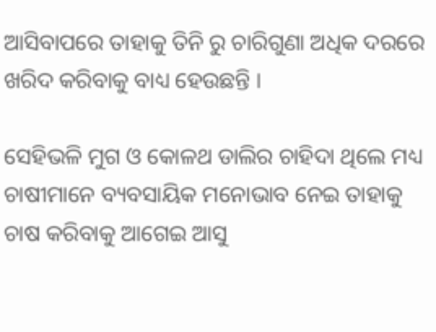ଆସିବାପରେ ତାହାକୁ ତିନି ରୁ ଚାରିଗୁଣା ଅଧିକ ଦରରେ ଖରିଦ କରିବାକୁ ବାଧ୍ୟ ହେଉଛନ୍ତି ।

ସେହିଭଳି ମୁଗ ଓ କୋଳଥ ଡାଲିର ଚାହିଦା ଥିଲେ ମଧ୍ୟ ଚାଷୀମାନେ ବ୍ୟବସାୟିକ ମନୋଭାବ ନେଇ ତାହାକୁ ଚାଷ କରିବାକୁ ଆଗେଇ ଆସୁ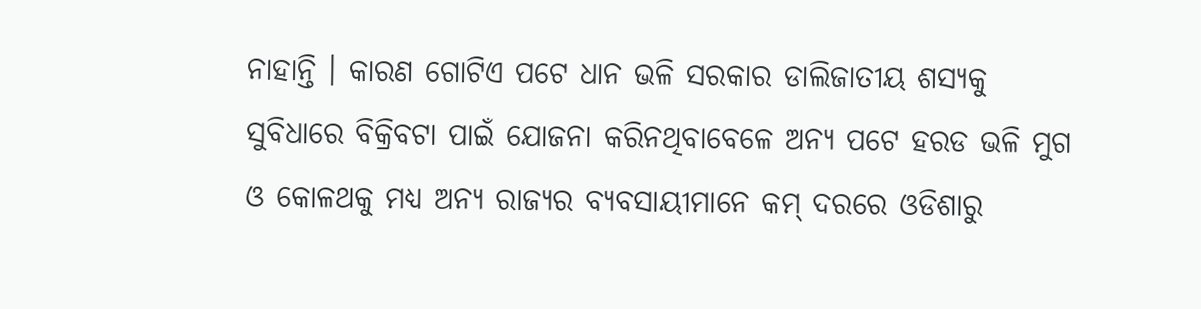ନାହାନ୍ତି । କାରଣ ଗୋଟିଏ ପଟେ ଧାନ ଭଳି ସରକାର ଡାଲିଜାତୀୟ ଶସ୍ୟକୁ ସୁବିଧାରେ ବିକ୍ରିବଟା ପାଇଁ ଯୋଜନା କରିନଥିବାବେଳେ ଅନ୍ୟ ପଟେ ହରଡ ଭଳି ମୁଗ ଓ କୋଳଥକୁ ମଧ୍ୟ ଅନ୍ୟ ରାଜ୍ୟର ବ୍ୟବସାୟୀମାନେ କମ୍‍ ଦରରେ ଓଡିଶାରୁ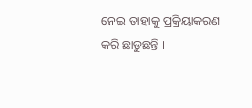ନେଇ ତାହାକୁ ପ୍ରକ୍ରିୟାକରଣ କରି ଛାଡୁଛନ୍ତି ।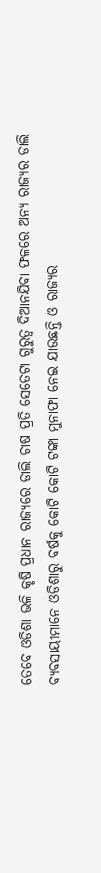ତେବେ ଓଡିଶା ଭଳି କୃଷି ପ୍ରଧାନ ରାଜ୍ୟରେ ଡାଲି ଚାଷ ପ୍ରତି ସେତେଟା ଗୁରୁତ୍ୱ ଦିଆନଯିବା ଫଳରେ ଅନ୍ୟ ରାଜ୍ୟର ଡାଲି ବ୍ୟବସାୟୀମାନେ ଓଡିଶାରୁ ବର୍ଷକୁ କୋଟି କୋଟି ଟଙ୍କା ମୁନାଫା ନେଇ ଯାଉଛନ୍ତି ଓ ରାଜ୍ୟର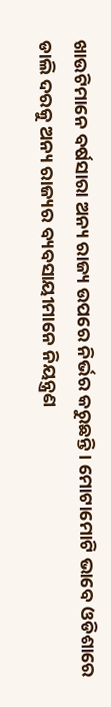ଖାଉଟିମାନେ ବର୍ଷସାରା ଅନ୍ୟ ରାଜ୍ୟ ଉପରେ ନିର୍ଭର କରୁଛନ୍ତି । ମୋଟାମୋଟି ଭାବେ ଓଡିଶାରେ ଡାଲି ଦରକୁ ଅନ୍ୟ ରାଜ୍ୟର ବ୍ୟବସାୟୀମାନେ ନିୟନ୍ତ୍ରଣ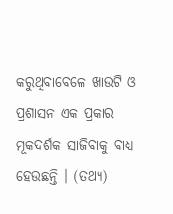କରୁଥିବାବେଳେ ଖାଉଟି ଓ ପ୍ରଶାସନ ଏକ ପ୍ରକାର ମୂକଦର୍ଶକ ସାଜିବାକୁ ବାଧ୍ୟ ହେଉଛନ୍ତି । (ତଥ୍ୟ)